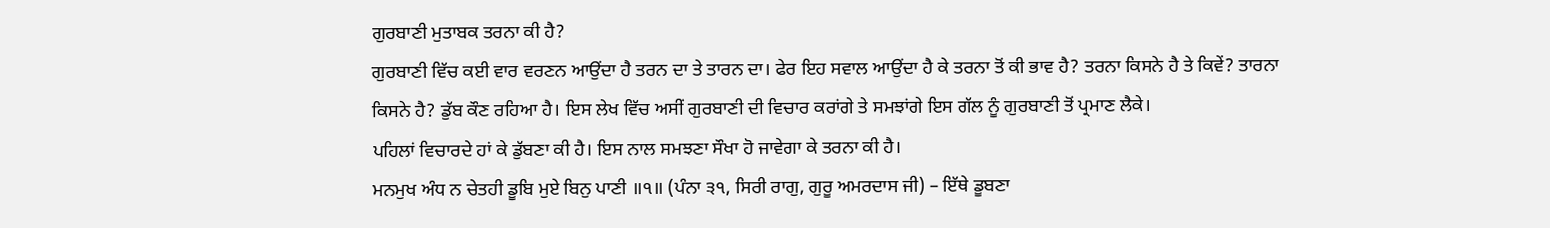ਗੁਰਬਾਣੀ ਮੁਤਾਬਕ ਤਰਨਾ ਕੀ ਹੈ?
ਗੁਰਬਾਣੀ ਵਿੱਚ ਕਈ ਵਾਰ ਵਰਣਨ ਆਉਂਦਾ ਹੈ ਤਰਨ ਦਾ ਤੇ ਤਾਰਨ ਦਾ। ਫੇਰ ਇਹ ਸਵਾਲ ਆਉਂਦਾ ਹੈ ਕੇ ਤਰਨਾ ਤੋਂ ਕੀ ਭਾਵ ਹੈ? ਤਰਨਾ ਕਿਸਨੇ ਹੈ ਤੇ ਕਿਵੇਂ? ਤਾਰਨਾ ਕਿਸਨੇ ਹੈ? ਡੁੱਬ ਕੌਣ ਰਹਿਆ ਹੈ। ਇਸ ਲੇਖ ਵਿੱਚ ਅਸੀਂ ਗੁਰਬਾਣੀ ਦੀ ਵਿਚਾਰ ਕਰਾਂਗੇ ਤੇ ਸਮਝਾਂਗੇ ਇਸ ਗੱਲ ਨੂੰ ਗੁਰਬਾਣੀ ਤੋਂ ਪ੍ਰਮਾਣ ਲੈਕੇ।
ਪਹਿਲਾਂ ਵਿਚਾਰਦੇ ਹਾਂ ਕੇ ਡੁੱਬਣਾ ਕੀ ਹੈ। ਇਸ ਨਾਲ ਸਮਝਣਾ ਸੌਖਾ ਹੋ ਜਾਵੇਗਾ ਕੇ ਤਰਨਾ ਕੀ ਹੈ।
ਮਨਮੁਖ ਅੰਧ ਨ ਚੇਤਹੀ ਡੂਬਿ ਮੁਏ ਬਿਨੁ ਪਾਣੀ ॥੧॥ (ਪੰਨਾ ੩੧, ਸਿਰੀ ਰਾਗੁ, ਗੁਰੂ ਅਮਰਦਾਸ ਜੀ) – ਇੱਥੇ ਡੂਬਣਾ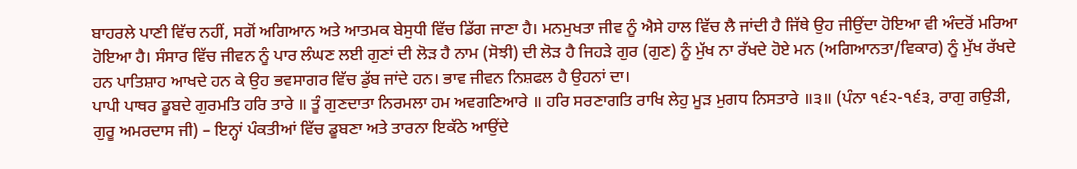ਬਾਹਰਲੇ ਪਾਣੀ ਵਿੱਚ ਨਹੀਂ, ਸਗੋਂ ਅਗਿਆਨ ਅਤੇ ਆਤਮਕ ਬੇਸੁਧੀ ਵਿੱਚ ਡਿੱਗ ਜਾਣਾ ਹੈ। ਮਨਮੁਖਤਾ ਜੀਵ ਨੂੰ ਐਸੇ ਹਾਲ ਵਿੱਚ ਲੈ ਜਾਂਦੀ ਹੈ ਜਿੱਥੇ ਉਹ ਜੀਉਂਦਾ ਹੋਇਆ ਵੀ ਅੰਦਰੋਂ ਮਰਿਆ ਹੋਇਆ ਹੈ। ਸੰਸਾਰ ਵਿੱਚ ਜੀਵਨ ਨੂੰ ਪਾਰ ਲੰਘਣ ਲਈ ਗੁਣਾਂ ਦੀ ਲੋੜ ਹੈ ਨਾਮ (ਸੋਝੀ) ਦੀ ਲੋੜ ਹੈ ਜਿਹੜੇ ਗੁਰ (ਗੁਣ) ਨੂੰ ਮੁੱਖ ਨਾ ਰੱਖਦੇ ਹੋਏ ਮਨ (ਅਗਿਆਨਤਾ/ਵਿਕਾਰ) ਨੂੰ ਮੁੱਖ ਰੱਖਦੇ ਹਨ ਪਾਤਿਸ਼ਾਹ ਆਖਦੇ ਹਨ ਕੇ ਉਹ ਭਵਸਾਗਰ ਵਿੱਚ ਡੁੱਬ ਜਾਂਦੇ ਹਨ। ਭਾਵ ਜੀਵਨ ਨਿਸ਼ਫਲ ਹੈ ਉਹਨਾਂ ਦਾ।
ਪਾਪੀ ਪਾਥਰ ਡੂਬਦੇ ਗੁਰਮਤਿ ਹਰਿ ਤਾਰੇ ॥ ਤੂੰ ਗੁਣਦਾਤਾ ਨਿਰਮਲਾ ਹਮ ਅਵਗਣਿਆਰੇ ॥ ਹਰਿ ਸਰਣਾਗਤਿ ਰਾਖਿ ਲੇਹੁ ਮੂੜ ਮੁਗਧ ਨਿਸਤਾਰੇ ॥੩॥ (ਪੰਨਾ ੧੬੨-੧੬੩, ਰਾਗੁ ਗਉੜੀ, ਗੁਰੂ ਅਮਰਦਾਸ ਜੀ) – ਇਨ੍ਹਾਂ ਪੰਕਤੀਆਂ ਵਿੱਚ ਡੂਬਣਾ ਅਤੇ ਤਾਰਨਾ ਇਕੱਠੇ ਆਉਂਦੇ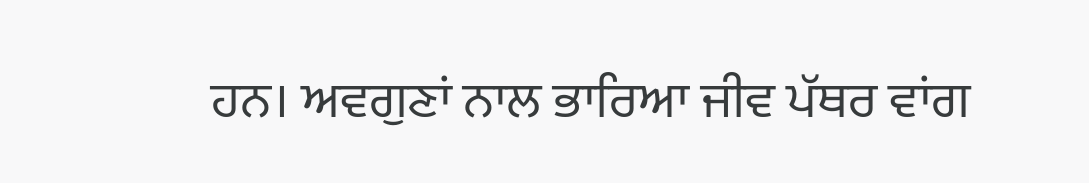ਹਨ। ਅਵਗੁਣਾਂ ਨਾਲ ਭਾਰਿਆ ਜੀਵ ਪੱਥਰ ਵਾਂਗ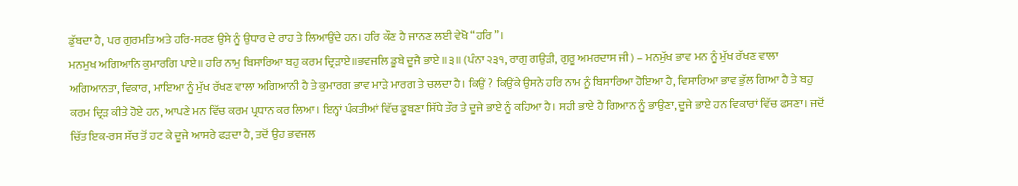ਡੁੱਬਦਾ ਹੈ, ਪਰ ਗੁਰਮਤਿ ਅਤੇ ਹਰਿ-ਸਰਣ ਉਸੇ ਨੂੰ ਉਧਾਰ ਦੇ ਰਾਹ ਤੇ ਲਿਆਉਂਦੇ ਹਨ। ਹਰਿ ਕੌਣ ਹੈ ਜਾਨਣ ਲਈ ਵੇਖੋ “ਹਰਿ”।
ਮਨਮੁਖ ਅਗਿਆਨਿ ਕੁਮਾਰਗਿ ਪਾਏ॥ ਹਰਿ ਨਾਮੁ ਬਿਸਾਰਿਆ ਬਹੁ ਕਰਮ ਦ੍ਰਿੜਾਏ॥ਭਵਜਲਿ ਡੂਬੇ ਦੂਜੈ ਭਾਏ ॥੩॥ (ਪੰਨਾ ੨੩੧, ਰਾਗੁ ਗਉੜੀ, ਗੁਰੂ ਅਮਰਦਾਸ ਜੀ) – ਮਨਮੁੱਖ ਭਾਵ ਮਨ ਨੂੰ ਮੁੱਖ ਰੱਖਣ ਵਾਲਾ ਅਗਿਆਨਤਾ, ਵਿਕਾਰ, ਮਾਇਆ ਨੂੰ ਮੁੱਖ ਰੱਖਣ ਵਾਲਾ ਅਗਿਆਨੀ ਹੈ ਤੇ ਕੁਮਾਰਗ ਭਾਵ ਮਾੜੇ ਮਾਰਗ ਤੇ ਚਲਦਾ ਹੈ। ਕਿਉਂ ? ਕਿਉਂਕੇ ਉਸਨੇ ਹਰਿ ਨਾਮ ਨੂੰ ਬਿਸਾਰਿਆ ਹੋਇਆ ਹੈ, ਵਿਸਾਰਿਆ ਭਾਵ ਭੁੱਲ ਗਿਆ ਹੈ ਤੇ ਬਹੁ ਕਰਮ ਦ੍ਰਿੜ ਕੀਤੇ ਹੋਏ ਹਨ, ਆਪਣੇ ਮਨ ਵਿੱਚ ਕਰਮ ਪ੍ਰਧਾਨ ਕਰ ਲਿਆ। ਇਨ੍ਹਾਂ ਪੰਕਤੀਆਂ ਵਿੱਚ ਡੂਬਣਾ ਸਿੱਧੇ ਤੌਰ ਤੇ ਦੂਜੇ ਭਾਏ ਨੂੰ ਕਹਿਆ ਹੈ। ਸਹੀ ਭਾਏ ਹੈ ਗਿਆਨ ਨੂੰ ਭਾਉਣਾ, ਦੂਜੇ ਭਾਏ ਹਨ ਵਿਕਾਰਾਂ ਵਿੱਚ ਫਸਣਾ। ਜਦੋਂ ਚਿੱਤ ਇਕ-ਰਸ ਸੱਚ ਤੋਂ ਹਟ ਕੇ ਦੂਜੇ ਆਸਰੇ ਫੜਦਾ ਹੈ, ਤਦੋਂ ਉਹ ਭਵਜਲ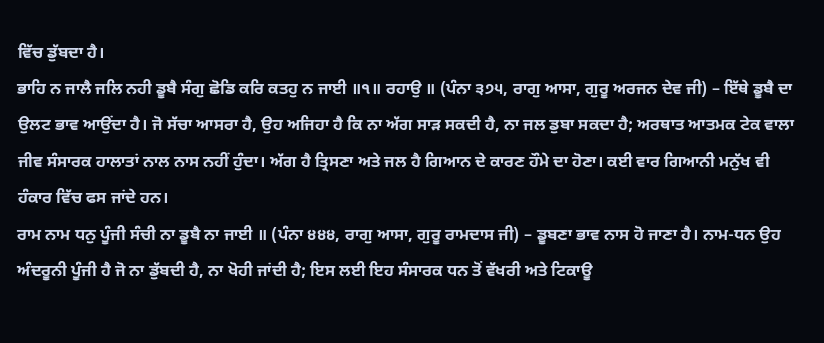ਵਿੱਚ ਡੁੱਬਦਾ ਹੈ।
ਭਾਹਿ ਨ ਜਾਲੈ ਜਲਿ ਨਹੀ ਡੂਬੈ ਸੰਗੁ ਛੋਡਿ ਕਰਿ ਕਤਹੁ ਨ ਜਾਈ ॥੧॥ ਰਹਾਉ ॥ (ਪੰਨਾ ੩੭੫, ਰਾਗੁ ਆਸਾ, ਗੁਰੂ ਅਰਜਨ ਦੇਵ ਜੀ) – ਇੱਥੇ ਡੂਬੈ ਦਾ ਉਲਟ ਭਾਵ ਆਉਂਦਾ ਹੈ। ਜੋ ਸੱਚਾ ਆਸਰਾ ਹੈ, ਉਹ ਅਜਿਹਾ ਹੈ ਕਿ ਨਾ ਅੱਗ ਸਾੜ ਸਕਦੀ ਹੈ, ਨਾ ਜਲ ਡੁਬਾ ਸਕਦਾ ਹੈ; ਅਰਥਾਤ ਆਤਮਕ ਟੇਕ ਵਾਲਾ ਜੀਵ ਸੰਸਾਰਕ ਹਾਲਾਤਾਂ ਨਾਲ ਨਾਸ ਨਹੀਂ ਹੁੰਦਾ। ਅੱਗ ਹੈ ਤ੍ਰਿਸਣਾ ਅਤੇ ਜਲ ਹੈ ਗਿਆਨ ਦੇ ਕਾਰਣ ਹੌਮੇ ਦਾ ਹੋਣਾ। ਕਈ ਵਾਰ ਗਿਆਨੀ ਮਨੁੱਖ ਵੀ ਹੰਕਾਰ ਵਿੱਚ ਫਸ ਜਾਂਦੇ ਹਨ।
ਰਾਮ ਨਾਮ ਧਨੁ ਪੂੰਜੀ ਸੰਚੀ ਨਾ ਡੂਬੈ ਨਾ ਜਾਈ ॥ (ਪੰਨਾ ੪੪੪, ਰਾਗੁ ਆਸਾ, ਗੁਰੂ ਰਾਮਦਾਸ ਜੀ) – ਡੂਬਣਾ ਭਾਵ ਨਾਸ ਹੋ ਜਾਣਾ ਹੈ। ਨਾਮ-ਧਨ ਉਹ ਅੰਦਰੂਨੀ ਪੂੰਜੀ ਹੈ ਜੋ ਨਾ ਡੁੱਬਦੀ ਹੈ, ਨਾ ਖੋਹੀ ਜਾਂਦੀ ਹੈ; ਇਸ ਲਈ ਇਹ ਸੰਸਾਰਕ ਧਨ ਤੋਂ ਵੱਖਰੀ ਅਤੇ ਟਿਕਾਊ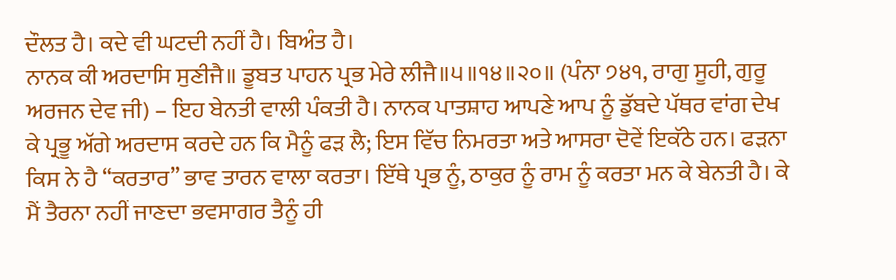ਦੌਲਤ ਹੈ। ਕਦੇ ਵੀ ਘਟਦੀ ਨਹੀਂ ਹੈ। ਬਿਅੰਤ ਹੈ।
ਨਾਨਕ ਕੀ ਅਰਦਾਸਿ ਸੁਣੀਜੈ॥ ਡੂਬਤ ਪਾਹਨ ਪ੍ਰਭ ਮੇਰੇ ਲੀਜੈ॥੫॥੧੪॥੨੦॥ (ਪੰਨਾ ੭੪੧, ਰਾਗੁ ਸੂਹੀ, ਗੁਰੂ ਅਰਜਨ ਦੇਵ ਜੀ) – ਇਹ ਬੇਨਤੀ ਵਾਲੀ ਪੰਕਤੀ ਹੈ। ਨਾਨਕ ਪਾਤਸ਼ਾਹ ਆਪਣੇ ਆਪ ਨੂੰ ਡੁੱਬਦੇ ਪੱਥਰ ਵਾਂਗ ਦੇਖ ਕੇ ਪ੍ਰਭੂ ਅੱਗੇ ਅਰਦਾਸ ਕਰਦੇ ਹਨ ਕਿ ਮੈਨੂੰ ਫੜ ਲੈ; ਇਸ ਵਿੱਚ ਨਿਮਰਤਾ ਅਤੇ ਆਸਰਾ ਦੋਵੇਂ ਇਕੱਠੇ ਹਨ। ਫੜਨਾ ਕਿਸ ਨੇ ਹੈ “ਕਰਤਾਰ” ਭਾਵ ਤਾਰਨ ਵਾਲਾ ਕਰਤਾ। ਇੱਥੇ ਪ੍ਰਭ ਨੂੰ, ਠਾਕੁਰ ਨੂੰ ਰਾਮ ਨੂੰ ਕਰਤਾ ਮਨ ਕੇ ਬੇਨਤੀ ਹੈ। ਕੇ ਮੈਂ ਤੈਰਨਾ ਨਹੀਂ ਜਾਣਦਾ ਭਵਸਾਗਰ ਤੈਨੂੰ ਹੀ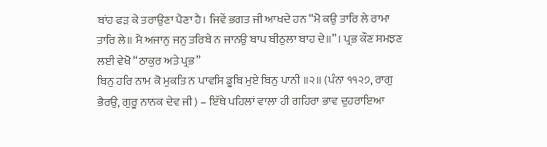ਬਾਂਹ ਫੜ ਕੇ ਤਰਾਉਣਾ ਪੈਣਾ ਹੈ। ਜਿਵੇਂ ਭਗਤ ਜੀ ਆਖਦੇ ਹਨ “ਮੋ ਕਉ ਤਾਰਿ ਲੇ ਰਾਮਾ ਤਾਰਿ ਲੇ॥ ਮੈ ਅਜਾਨੁ ਜਨੁ ਤਰਿਬੇ ਨ ਜਾਨਉ ਬਾਪ ਬੀਠੁਲਾ ਬਾਹ ਦੇ॥”। ਪ੍ਰਭ ਕੌਣ ਸਮਝਣ ਲਈ ਵੇਖੋ “ਠਾਕੁਰ ਅਤੇ ਪ੍ਰਭ”
ਬਿਨੁ ਹਰਿ ਨਾਮ ਕੋ ਮੁਕਤਿ ਨ ਪਾਵਸਿ ਡੂਬਿ ਮੁਏ ਬਿਨੁ ਪਾਨੀ ॥੨॥ (ਪੰਨਾ ੧੧੨੭, ਰਾਗੁ ਭੈਰਉ, ਗੁਰੂ ਨਾਨਕ ਦੇਵ ਜੀ) – ਇੱਥੇ ਪਹਿਲਾਂ ਵਾਲਾ ਹੀ ਗਹਿਰਾ ਭਾਵ ਦੁਹਰਾਇਆ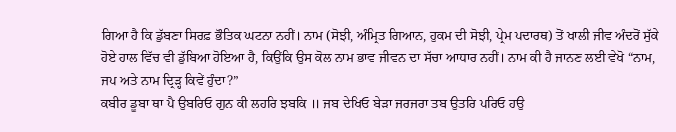ਗਿਆ ਹੈ ਕਿ ਡੁੱਬਣਾ ਸਿਰਫ਼ ਭੌਤਿਕ ਘਟਨਾ ਨਹੀਂ। ਨਾਮ (ਸੋਝੀ, ਅੰਮ੍ਰਿਤ ਗਿਆਨ, ਹੁਕਮ ਦੀ ਸੋਝੀ, ਪ੍ਰੇਮ ਪਦਾਰਥ) ਤੋਂ ਖਾਲੀ ਜੀਵ ਅੰਦਰੋਂ ਸੁੱਕੇ ਹੋਏ ਹਾਲ ਵਿੱਚ ਵੀ ਡੁੱਬਿਆ ਹੋਇਆ ਹੈ, ਕਿਉਂਕਿ ਉਸ ਕੋਲ ਨਾਮ ਭਾਵ ਜੀਵਨ ਦਾ ਸੱਚਾ ਆਧਾਰ ਨਹੀਂ। ਨਾਮ ਕੀ ਹੈ ਜਾਨਣ ਲਈ ਵੇਖੋ “ਨਾਮ, ਜਪ ਅਤੇ ਨਾਮ ਦ੍ਰਿੜ੍ਹ ਕਿਵੇਂ ਹੁੰਦਾ?”
ਕਬੀਰ ਡੂਬਾ ਥਾ ਪੈ ਉਬਰਿਓ ਗੁਨ ਕੀ ਲਹਰਿ ਝਬਕਿ ॥ ਜਬ ਦੇਖਿਓ ਬੇੜਾ ਜਰਜਰਾ ਤਬ ਉਤਰਿ ਪਰਿਓ ਹਉ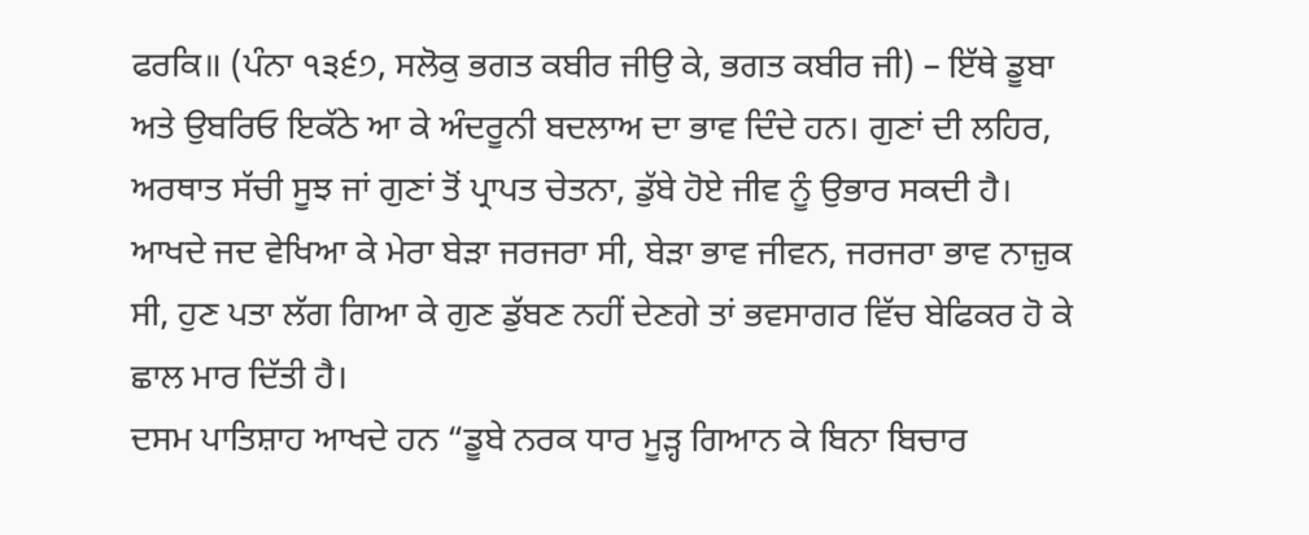ਫਰਕਿ॥ (ਪੰਨਾ ੧੩੬੭, ਸਲੋਕੁ ਭਗਤ ਕਬੀਰ ਜੀਉ ਕੇ, ਭਗਤ ਕਬੀਰ ਜੀ) – ਇੱਥੇ ਡੂਬਾ ਅਤੇ ਉਬਰਿਓ ਇਕੱਠੇ ਆ ਕੇ ਅੰਦਰੂਨੀ ਬਦਲਾਅ ਦਾ ਭਾਵ ਦਿੰਦੇ ਹਨ। ਗੁਣਾਂ ਦੀ ਲਹਿਰ, ਅਰਥਾਤ ਸੱਚੀ ਸੂਝ ਜਾਂ ਗੁਣਾਂ ਤੋਂ ਪ੍ਰਾਪਤ ਚੇਤਨਾ, ਡੁੱਬੇ ਹੋਏ ਜੀਵ ਨੂੰ ਉਭਾਰ ਸਕਦੀ ਹੈ। ਆਖਦੇ ਜਦ ਵੇਖਿਆ ਕੇ ਮੇਰਾ ਬੇੜਾ ਜਰਜਰਾ ਸੀ, ਬੇੜਾ ਭਾਵ ਜੀਵਨ, ਜਰਜਰਾ ਭਾਵ ਨਾਜ਼ੁਕ ਸੀ, ਹੁਣ ਪਤਾ ਲੱਗ ਗਿਆ ਕੇ ਗੁਣ ਡੁੱਬਣ ਨਹੀਂ ਦੇਣਗੇ ਤਾਂ ਭਵਸਾਗਰ ਵਿੱਚ ਬੇਫਿਕਰ ਹੋ ਕੇ ਛਾਲ ਮਾਰ ਦਿੱਤੀ ਹੈ।
ਦਸਮ ਪਾਤਿਸ਼ਾਹ ਆਖਦੇ ਹਨ “ਡੂਬੇ ਨਰਕ ਧਾਰ ਮੂੜ੍ਹ ਗਿਆਨ ਕੇ ਬਿਨਾ ਬਿਚਾਰ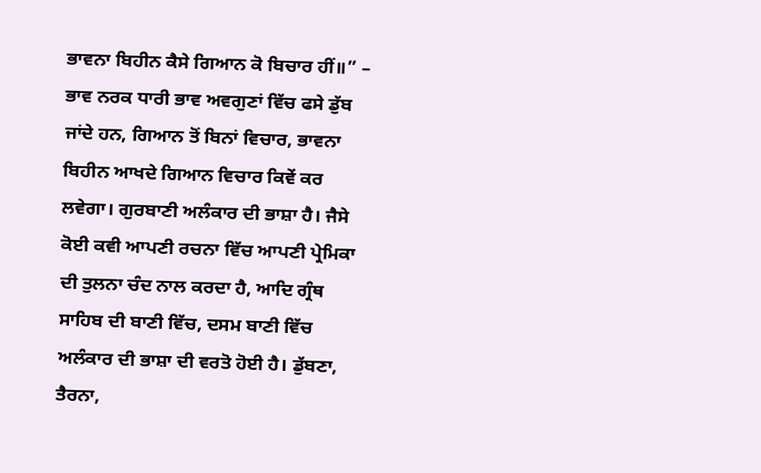ਭਾਵਨਾ ਬਿਹੀਨ ਕੈਸੇ ਗਿਆਨ ਕੋ ਬਿਚਾਰ ਹੀਂ॥” – ਭਾਵ ਨਰਕ ਧਾਰੀ ਭਾਵ ਅਵਗੁਣਾਂ ਵਿੱਚ ਫਸੇ ਡੁੱਬ ਜਾਂਦੇ ਹਨ, ਗਿਆਨ ਤੋਂ ਬਿਨਾਂ ਵਿਚਾਰ, ਭਾਵਨਾ ਬਿਹੀਨ ਆਖਦੇ ਗਿਆਨ ਵਿਚਾਰ ਕਿਵੇਂ ਕਰ ਲਵੇਗਾ। ਗੁਰਬਾਣੀ ਅਲੰਕਾਰ ਦੀ ਭਾਸ਼ਾ ਹੈ। ਜੈਸੇ ਕੋਈ ਕਵੀ ਆਪਣੀ ਰਚਨਾ ਵਿੱਚ ਆਪਣੀ ਪ੍ਰੇਮਿਕਾ ਦੀ ਤੁਲਨਾ ਚੰਦ ਨਾਲ ਕਰਦਾ ਹੈ, ਆਦਿ ਗ੍ਰੰਥ ਸਾਹਿਬ ਦੀ ਬਾਣੀ ਵਿੱਚ, ਦਸਮ ਬਾਣੀ ਵਿੱਚ ਅਲੰਕਾਰ ਦੀ ਭਾਸ਼ਾ ਦੀ ਵਰਤੋ ਹੋਈ ਹੈ। ਡੁੱਬਣਾ, ਤੈਰਨਾ,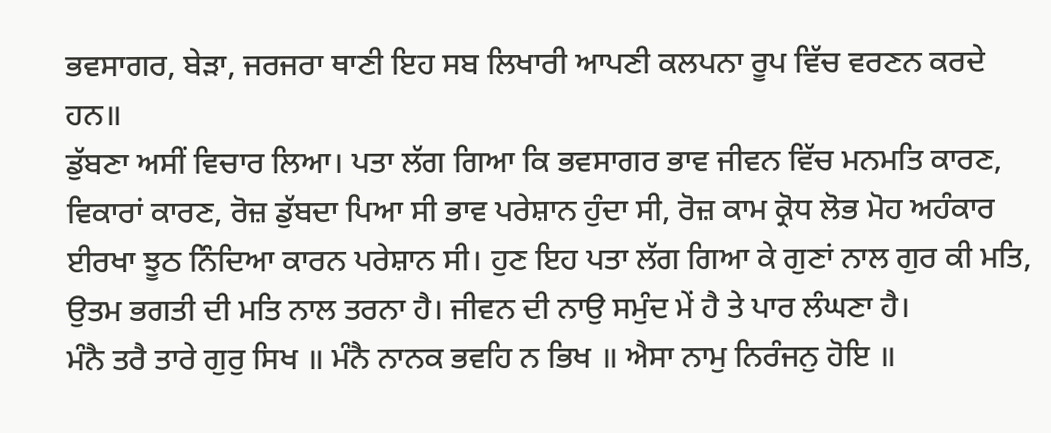ਭਵਸਾਗਰ, ਬੇੜਾ, ਜਰਜਰਾ ਥਾਣੀ ਇਹ ਸਬ ਲਿਖਾਰੀ ਆਪਣੀ ਕਲਪਨਾ ਰੂਪ ਵਿੱਚ ਵਰਣਨ ਕਰਦੇ ਹਨ॥
ਡੁੱਬਣਾ ਅਸੀਂ ਵਿਚਾਰ ਲਿਆ। ਪਤਾ ਲੱਗ ਗਿਆ ਕਿ ਭਵਸਾਗਰ ਭਾਵ ਜੀਵਨ ਵਿੱਚ ਮਨਮਤਿ ਕਾਰਣ, ਵਿਕਾਰਾਂ ਕਾਰਣ, ਰੋਜ਼ ਡੁੱਬਦਾ ਪਿਆ ਸੀ ਭਾਵ ਪਰੇਸ਼ਾਨ ਹੁੰਦਾ ਸੀ, ਰੋਜ਼ ਕਾਮ ਕ੍ਰੋਧ ਲੋਭ ਮੋਹ ਅਹੰਕਾਰ ਈਰਖਾ ਝੂਠ ਨਿੰਦਿਆ ਕਾਰਨ ਪਰੇਸ਼ਾਨ ਸੀ। ਹੁਣ ਇਹ ਪਤਾ ਲੱਗ ਗਿਆ ਕੇ ਗੁਣਾਂ ਨਾਲ ਗੁਰ ਕੀ ਮਤਿ, ਉਤਮ ਭਗਤੀ ਦੀ ਮਤਿ ਨਾਲ ਤਰਨਾ ਹੈ। ਜੀਵਨ ਦੀ ਨਾਉ ਸਮੁੰਦ ਮੇਂ ਹੈ ਤੇ ਪਾਰ ਲੰਘਣਾ ਹੈ।
ਮੰਨੈ ਤਰੈ ਤਾਰੇ ਗੁਰੁ ਸਿਖ ॥ ਮੰਨੈ ਨਾਨਕ ਭਵਹਿ ਨ ਭਿਖ ॥ ਐਸਾ ਨਾਮੁ ਨਿਰੰਜਨੁ ਹੋਇ ॥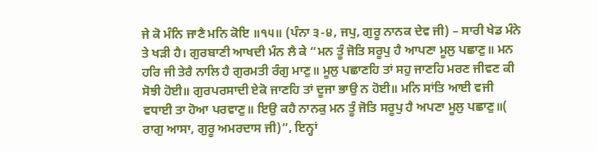ਜੇ ਕੋ ਮੰਨਿ ਜਾਣੈ ਮਨਿ ਕੋਇ ॥੧੫॥ (ਪੰਨਾ ੩-੪, ਜਪੁ, ਗੁਰੂ ਨਾਨਕ ਦੇਵ ਜੀ) – ਸਾਰੀ ਖੇਡ ਮੰਨੇ ਤੇ ਖੜੀ ਹੈ। ਗੁਰਬਾਣੀ ਆਖਦੀ ਮੰਨ ਲੈ ਕੇ “ਮਨ ਤੂੰ ਜੋਤਿ ਸਰੂਪੁ ਹੈ ਆਪਣਾ ਮੂਲੁ ਪਛਾਣੁ॥ ਮਨ ਹਰਿ ਜੀ ਤੇਰੈ ਨਾਲਿ ਹੈ ਗੁਰਮਤੀ ਰੰਗੁ ਮਾਣੁ॥ ਮੂਲੁ ਪਛਾਣਹਿ ਤਾਂ ਸਹੁ ਜਾਣਹਿ ਮਰਣ ਜੀਵਣ ਕੀ ਸੋਝੀ ਹੋਈ॥ ਗੁਰਪਰਸਾਦੀ ਏਕੋ ਜਾਣਹਿ ਤਾਂ ਦੂਜਾ ਭਾਉ ਨ ਹੋਈ॥ ਮਨਿ ਸਾਂਤਿ ਆਈ ਵਜੀ ਵਧਾਈ ਤਾ ਹੋਆ ਪਰਵਾਣੁ॥ ਇਉ ਕਹੈ ਨਾਨਕੁ ਮਨ ਤੂੰ ਜੋਤਿ ਸਰੂਪੁ ਹੈ ਅਪਣਾ ਮੂਲੁ ਪਛਾਣੁ॥( ਰਾਗੁ ਆਸਾ, ਗੁਰੂ ਅਮਰਦਾਸ ਜੀ)”, ਇਨ੍ਹਾਂ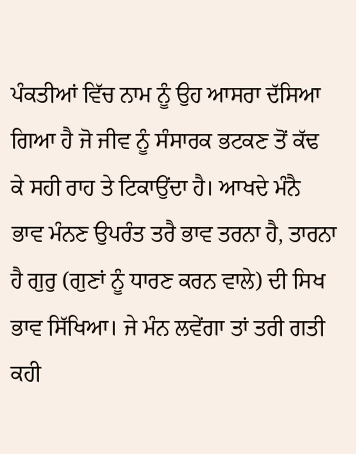ਪੰਕਤੀਆਂ ਵਿੱਚ ਨਾਮ ਨੂੰ ਉਹ ਆਸਰਾ ਦੱਸਿਆ ਗਿਆ ਹੈ ਜੋ ਜੀਵ ਨੂੰ ਸੰਸਾਰਕ ਭਟਕਣ ਤੋਂ ਕੱਢ ਕੇ ਸਹੀ ਰਾਹ ਤੇ ਟਿਕਾਉਂਦਾ ਹੈ। ਆਖਦੇ ਮੰਨੈ ਭਾਵ ਮੰਨਣ ਉਪਰੰਤ ਤਰੈ ਭਾਵ ਤਰਨਾ ਹੈ, ਤਾਰਨਾ ਹੈ ਗੁਰੁ (ਗੁਣਾਂ ਨੂੰ ਧਾਰਣ ਕਰਨ ਵਾਲੇ) ਦੀ ਸਿਖ ਭਾਵ ਸਿੱਖਿਆ। ਜੇ ਮੰਨ ਲਵੇਂਗਾ ਤਾਂ ਤਰੀ ਗਤੀ ਕਹੀ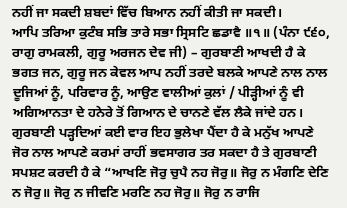ਨਹੀਂ ਜਾ ਸਕਦੀ ਸ਼ਬਦਾਂ ਵਿੱਚ ਬਿਆਨ ਨਹੀਂ ਕੀਤੀ ਜਾ ਸਕਦੀ।
ਆਪਿ ਤਰਿਆ ਕੁਟੰਬ ਸਭਿ ਤਾਰੇ ਸਭਾ ਸ੍ਰਿਸਟਿ ਛਡਾਵੈ ॥੧॥ (ਪੰਨਾ ੯੬੦, ਰਾਗੁ ਰਾਮਕਲੀ, ਗੁਰੂ ਅਰਜਨ ਦੇਵ ਜੀ) – ਗੁਰਬਾਣੀ ਆਖਦੀ ਹੈ ਕੇ ਭਗਤ ਜਨ, ਗੁਰੂ ਜਨ ਕੇਵਲ ਆਪ ਨਹੀਂ ਤਰਦੇ ਬਲਕੇ ਆਪਣੇ ਨਾਲ ਨਾਲ ਦੂਜਿਆਂ ਨੂੰ, ਪਰਿਵਾਰ ਨੂੰ, ਆਉਣ ਵਾਲੀਆਂ ਕੁਲਾਂ / ਪੀੜ੍ਹੀਆਂ ਨੂੰ ਵੀ ਅਗਿਆਨਤਾ ਦੇ ਹਨੇਰੇ ਤੋਂ ਗਿਆਨ ਦੇ ਚਾਨਣੇ ਵੱਲ ਲੈਕੇ ਜਾਂਦੇ ਹਨ।
ਗੁਰਬਾਣੀ ਪੜ੍ਹਦਿਆਂ ਕਈ ਵਾਰ ਇਹ ਭੁਲੇਖਾ ਪੈਂਦਾ ਹੈ ਕੇ ਮਨੁੱਖ ਆਪਣੇ ਜੋਰ ਨਾਲ ਆਪਣੇ ਕਰਮਾਂ ਰਾਹੀਂ ਭਵਸਾਗਰ ਤਰ ਸਕਦਾ ਹੈ ਤੇ ਗੁਰਬਾਣੀ ਸਪਸ਼ਟ ਕਰਦੀ ਹੈ ਕੇ “ਆਖਣਿ ਜੋਰੁ ਚੁਪੈ ਨਹ ਜੋਰੁ॥ ਜੋਰੁ ਨ ਮੰਗਣਿ ਦੇਣਿ ਨ ਜੋਰੁ॥ ਜੋਰੁ ਨ ਜੀਵਣਿ ਮਰਣਿ ਨਹ ਜੋਰੁ॥ ਜੋਰੁ ਨ ਰਾਜਿ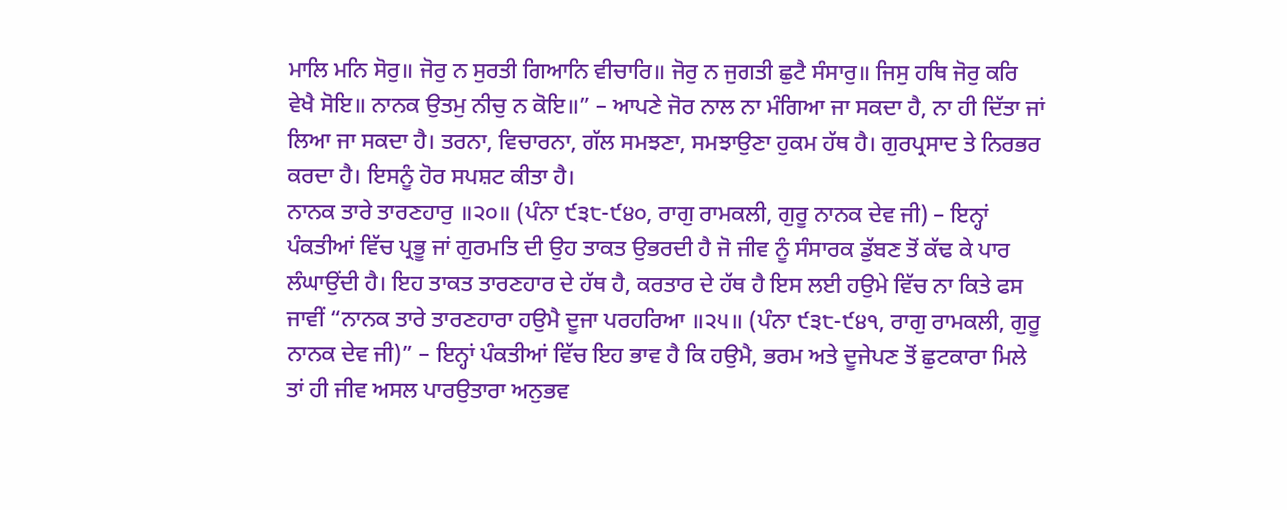ਮਾਲਿ ਮਨਿ ਸੋਰੁ॥ ਜੋਰੁ ਨ ਸੁਰਤੀ ਗਿਆਨਿ ਵੀਚਾਰਿ॥ ਜੋਰੁ ਨ ਜੁਗਤੀ ਛੁਟੈ ਸੰਸਾਰੁ॥ ਜਿਸੁ ਹਥਿ ਜੋਰੁ ਕਰਿ ਵੇਖੈ ਸੋਇ॥ ਨਾਨਕ ਉਤਮੁ ਨੀਚੁ ਨ ਕੋਇ॥” – ਆਪਣੇ ਜੋਰ ਨਾਲ ਨਾ ਮੰਗਿਆ ਜਾ ਸਕਦਾ ਹੈ, ਨਾ ਹੀ ਦਿੱਤਾ ਜਾਂ ਲਿਆ ਜਾ ਸਕਦਾ ਹੈ। ਤਰਨਾ, ਵਿਚਾਰਨਾ, ਗੱਲ ਸਮਝਣਾ, ਸਮਝਾਉਣਾ ਹੁਕਮ ਹੱਥ ਹੈ। ਗੁਰਪ੍ਰਸਾਦ ਤੇ ਨਿਰਭਰ ਕਰਦਾ ਹੈ। ਇਸਨੂੰ ਹੋਰ ਸਪਸ਼ਟ ਕੀਤਾ ਹੈ।
ਨਾਨਕ ਤਾਰੇ ਤਾਰਣਹਾਰੁ ॥੨੦॥ (ਪੰਨਾ ੯੩੮-੯੪੦, ਰਾਗੁ ਰਾਮਕਲੀ, ਗੁਰੂ ਨਾਨਕ ਦੇਵ ਜੀ) – ਇਨ੍ਹਾਂ ਪੰਕਤੀਆਂ ਵਿੱਚ ਪ੍ਰਭੂ ਜਾਂ ਗੁਰਮਤਿ ਦੀ ਉਹ ਤਾਕਤ ਉਭਰਦੀ ਹੈ ਜੋ ਜੀਵ ਨੂੰ ਸੰਸਾਰਕ ਡੁੱਬਣ ਤੋਂ ਕੱਢ ਕੇ ਪਾਰ ਲੰਘਾਉਂਦੀ ਹੈ। ਇਹ ਤਾਕਤ ਤਾਰਣਹਾਰ ਦੇ ਹੱਥ ਹੈ, ਕਰਤਾਰ ਦੇ ਹੱਥ ਹੈ ਇਸ ਲਈ ਹਉਮੇ ਵਿੱਚ ਨਾ ਕਿਤੇ ਫਸ ਜਾਵੀਂ “ਨਾਨਕ ਤਾਰੇ ਤਾਰਣਹਾਰਾ ਹਉਮੈ ਦੂਜਾ ਪਰਹਰਿਆ ॥੨੫॥ (ਪੰਨਾ ੯੩੮-੯੪੧, ਰਾਗੁ ਰਾਮਕਲੀ, ਗੁਰੂ ਨਾਨਕ ਦੇਵ ਜੀ)” – ਇਨ੍ਹਾਂ ਪੰਕਤੀਆਂ ਵਿੱਚ ਇਹ ਭਾਵ ਹੈ ਕਿ ਹਉਮੈ, ਭਰਮ ਅਤੇ ਦੂਜੇਪਣ ਤੋਂ ਛੁਟਕਾਰਾ ਮਿਲੇ ਤਾਂ ਹੀ ਜੀਵ ਅਸਲ ਪਾਰਉਤਾਰਾ ਅਨੁਭਵ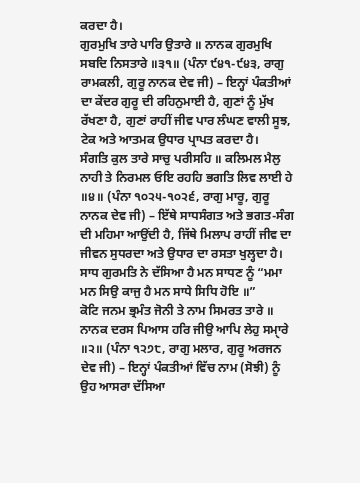ਕਰਦਾ ਹੈ।
ਗੁਰਮੁਖਿ ਤਾਰੇ ਪਾਰਿ ਉਤਾਰੇ ॥ ਨਾਨਕ ਗੁਰਮੁਖਿ ਸਬਦਿ ਨਿਸਤਾਰੇ ॥੩੧॥ (ਪੰਨਾ ੯੪੧-੯੪੩, ਰਾਗੁ ਰਾਮਕਲੀ, ਗੁਰੂ ਨਾਨਕ ਦੇਵ ਜੀ) – ਇਨ੍ਹਾਂ ਪੰਕਤੀਆਂ ਦਾ ਕੇਂਦਰ ਗੁਰੂ ਦੀ ਰਹਿਨੁਮਾਈ ਹੈ, ਗੁਣਾਂ ਨੂੰ ਮੁੱਖ ਰੱਖਣਾ ਹੈ, ਗੁਣਾਂ ਰਾਹੀਂ ਜੀਵ ਪਾਰ ਲੰਘਣ ਵਾਲੀ ਸੂਝ, ਟੇਕ ਅਤੇ ਆਤਮਕ ਉਧਾਰ ਪ੍ਰਾਪਤ ਕਰਦਾ ਹੈ।
ਸੰਗਤਿ ਕੁਲ ਤਾਰੇ ਸਾਚੁ ਪਰੀਸਹਿ ॥ ਕਲਿਮਲ ਮੈਲੁ ਨਾਹੀ ਤੇ ਨਿਰਮਲ ਓਇ ਰਹਹਿ ਭਗਤਿ ਲਿਵ ਲਾਈ ਹੇ ॥੪॥ (ਪੰਨਾ ੧੦੨੫-੧੦੨੬, ਰਾਗੁ ਮਾਰੂ, ਗੁਰੂ ਨਾਨਕ ਦੇਵ ਜੀ) – ਇੱਥੇ ਸਾਧਸੰਗਤ ਅਤੇ ਭਗਤ-ਸੰਗ ਦੀ ਮਹਿਮਾ ਆਉਂਦੀ ਹੈ, ਜਿੱਥੇ ਮਿਲਾਪ ਰਾਹੀਂ ਜੀਵ ਦਾ ਜੀਵਨ ਸੁਧਰਦਾ ਅਤੇ ਉਧਾਰ ਦਾ ਰਸਤਾ ਖੁਲ੍ਹਦਾ ਹੈ। ਸਾਧ ਗੁਰਮਤਿ ਨੇ ਦੱਸਿਆ ਹੈ ਮਨ ਸਾਧਣ ਨੂੰ “ਮਮਾ ਮਨ ਸਿਉ ਕਾਜੁ ਹੈ ਮਨ ਸਾਧੇ ਸਿਧਿ ਹੋਇ ॥”
ਕੋਟਿ ਜਨਮ ਭ੍ਰਮੰਤ ਜੋਨੀ ਤੇ ਨਾਮ ਸਿਮਰਤ ਤਾਰੇ ॥ ਨਾਨਕ ਦਰਸ ਪਿਆਸ ਹਰਿ ਜੀਉ ਆਪਿ ਲੇਹੁ ਸਮੑਾਰੇ ॥੨॥ (ਪੰਨਾ ੧੨੭੮, ਰਾਗੁ ਮਲਾਰ, ਗੁਰੂ ਅਰਜਨ ਦੇਵ ਜੀ) – ਇਨ੍ਹਾਂ ਪੰਕਤੀਆਂ ਵਿੱਚ ਨਾਮ (ਸੋਝੀ) ਨੂੰ ਉਹ ਆਸਰਾ ਦੱਸਿਆ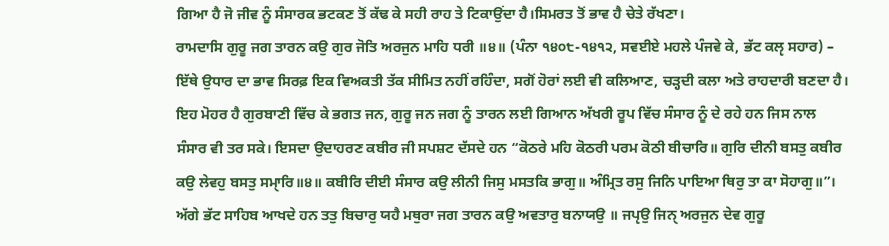ਗਿਆ ਹੈ ਜੋ ਜੀਵ ਨੂੰ ਸੰਸਾਰਕ ਭਟਕਣ ਤੋਂ ਕੱਢ ਕੇ ਸਹੀ ਰਾਹ ਤੇ ਟਿਕਾਉਂਦਾ ਹੈ।ਸਿਮਰਤ ਤੋਂ ਭਾਵ ਹੈ ਚੇਤੇ ਰੱਖਣਾ।
ਰਾਮਦਾਸਿ ਗੁਰੂ ਜਗ ਤਾਰਨ ਕਉ ਗੁਰ ਜੋਤਿ ਅਰਜੁਨ ਮਾਹਿ ਧਰੀ ॥੪॥ (ਪੰਨਾ ੧੪੦੮-੧੪੧੨, ਸਵਈਏ ਮਹਲੇ ਪੰਜਵੇ ਕੇ, ਭੱਟ ਕਲੵ ਸਹਾਰ) – ਇੱਥੇ ਉਧਾਰ ਦਾ ਭਾਵ ਸਿਰਫ਼ ਇਕ ਵਿਅਕਤੀ ਤੱਕ ਸੀਮਿਤ ਨਹੀਂ ਰਹਿੰਦਾ, ਸਗੋਂ ਹੋਰਾਂ ਲਈ ਵੀ ਕਲਿਆਣ, ਚੜ੍ਹਦੀ ਕਲਾ ਅਤੇ ਰਾਹਦਾਰੀ ਬਣਦਾ ਹੈ। ਇਹ ਮੋਹਰ ਹੈ ਗੁਰਬਾਣੀ ਵਿੱਚ ਕੇ ਭਗਤ ਜਨ, ਗੁਰੂ ਜਨ ਜਗ ਨੂੰ ਤਾਰਨ ਲਈ ਗਿਆਨ ਅੱਖਰੀ ਰੂਪ ਵਿੱਚ ਸੰਸਾਰ ਨੂੰ ਦੇ ਰਹੇ ਹਨ ਜਿਸ ਨਾਲ ਸੰਸਾਰ ਵੀ ਤਰ ਸਕੇ। ਇਸਦਾ ਉਦਾਹਰਣ ਕਬੀਰ ਜੀ ਸਪਸ਼ਟ ਦੱਸਦੇ ਹਨ “ਕੋਠਰੇ ਮਹਿ ਕੋਠਰੀ ਪਰਮ ਕੋਠੀ ਬੀਚਾਰਿ॥ ਗੁਰਿ ਦੀਨੀ ਬਸਤੁ ਕਬੀਰ ਕਉ ਲੇਵਹੁ ਬਸਤੁ ਸਮੑਾਰਿ॥੪॥ ਕਬੀਰਿ ਦੀਈ ਸੰਸਾਰ ਕਉ ਲੀਨੀ ਜਿਸੁ ਮਸਤਕਿ ਭਾਗੁ॥ ਅੰਮ੍ਰਿਤ ਰਸੁ ਜਿਨਿ ਪਾਇਆ ਥਿਰੁ ਤਾ ਕਾ ਸੋਹਾਗੁ॥”। ਅੱਗੇ ਭੱਟ ਸਾਹਿਬ ਆਖਦੇ ਹਨ ਤਤੁ ਬਿਚਾਰੁ ਯਹੈ ਮਥੁਰਾ ਜਗ ਤਾਰਨ ਕਉ ਅਵਤਾਰੁ ਬਨਾਯਉ ॥ ਜਪੵਉ ਜਿਨੑ ਅਰਜੁਨ ਦੇਵ ਗੁਰੂ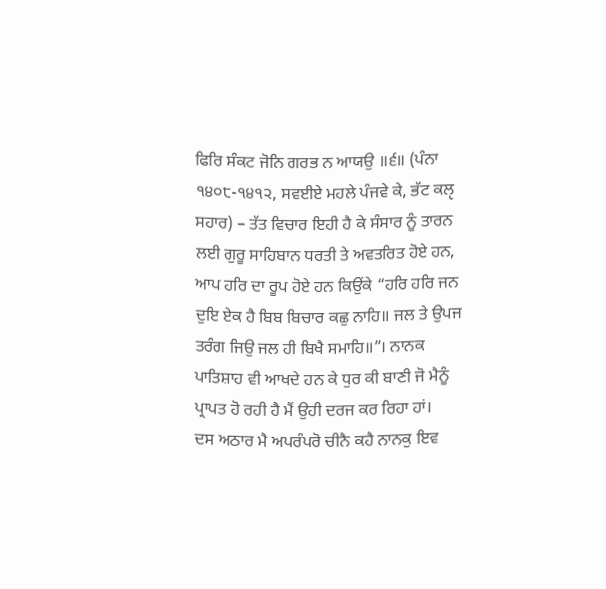ਫਿਰਿ ਸੰਕਟ ਜੋਨਿ ਗਰਭ ਨ ਆਯਉ ॥੬॥ (ਪੰਨਾ ੧੪੦੮-੧੪੧੨, ਸਵਈਏ ਮਹਲੇ ਪੰਜਵੇ ਕੇ, ਭੱਟ ਕਲੵ ਸਹਾਰ) – ਤੱਤ ਵਿਚਾਰ ਇਹੀ ਹੈ ਕੇ ਸੰਸਾਰ ਨੂੰ ਤਾਰਨ ਲਈ ਗੁਰੂ ਸਾਹਿਬਾਨ ਧਰਤੀ ਤੇ ਅਵਤਰਿਤ ਹੋਏ ਹਨ, ਆਪ ਹਰਿ ਦਾ ਰੂਪ ਹੋਏ ਹਨ ਕਿਉਂਕੇ “ਹਰਿ ਹਰਿ ਜਨ ਦੁਇ ਏਕ ਹੈ ਬਿਬ ਬਿਚਾਰ ਕਛੁ ਨਾਹਿ॥ ਜਲ ਤੇ ਉਪਜ ਤਰੰਗ ਜਿਉ ਜਲ ਹੀ ਬਿਖੈ ਸਮਾਹਿ॥”। ਨਾਨਕ ਪਾਤਿਸ਼ਾਹ ਵੀ ਆਖਦੇ ਹਨ ਕੇ ਧੁਰ ਕੀ ਬਾਣੀ ਜੋ ਮੈਨੂੰ ਪ੍ਰਾਪਤ ਹੋ ਰਹੀ ਹੈ ਮੈਂ ਉਹੀ ਦਰਜ ਕਰ ਰਿਹਾ ਹਾਂ।
ਦਸ ਅਠਾਰ ਮੈ ਅਪਰੰਪਰੋ ਚੀਨੈ ਕਹੈ ਨਾਨਕੁ ਇਵ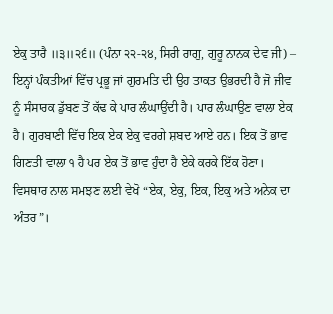ਏਕੁ ਤਾਰੈ ॥੩॥੨੬॥ (ਪੰਨਾ ੨੨-੨੪, ਸਿਰੀ ਰਾਗੁ, ਗੁਰੂ ਨਾਨਕ ਦੇਵ ਜੀ) – ਇਨ੍ਹਾਂ ਪੰਕਤੀਆਂ ਵਿੱਚ ਪ੍ਰਭੂ ਜਾਂ ਗੁਰਮਤਿ ਦੀ ਉਹ ਤਾਕਤ ਉਭਰਦੀ ਹੈ ਜੋ ਜੀਵ ਨੂੰ ਸੰਸਾਰਕ ਡੁੱਬਣ ਤੋਂ ਕੱਢ ਕੇ ਪਾਰ ਲੰਘਾਉਂਦੀ ਹੈ। ਪਾਰ ਲੰਘਾਉਣ ਵਾਲਾ ਏਕ ਹੈ। ਗੁਰਬਾਣੀ ਵਿੱਚ ਇਕ ਏਕ ਏਕੁ ਵਰਗੇ ਸ਼ਬਦ ਆਏ ਹਨ। ਇਕ ਤੋਂ ਭਾਵ ਗਿਣਤੀ ਵਾਲਾ ੧ ਹੈ ਪਰ ਏਕ ਤੋਂ ਭਾਵ ਹੁੰਦਾ ਹੈ ਏਕੇ ਕਰਕੇ ਇੱਕ ਹੋਣਾ। ਵਿਸਥਾਰ ਨਾਲ ਸਮਝਣ ਲਈ ਵੇਖੋ “ਏਕ, ਏਕੁ, ਇਕ, ਇਕੁ ਅਤੇ ਅਨੇਕ ਦਾ ਅੰਤਰ”।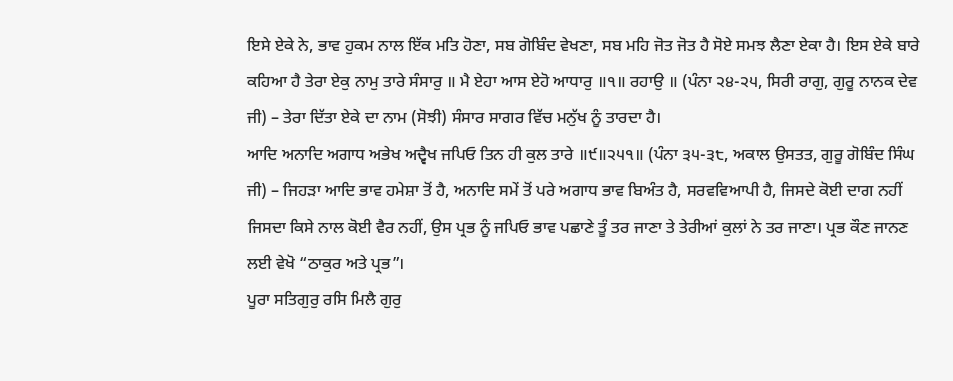ਇਸੇ ਏਕੇ ਨੇ, ਭਾਵ ਹੁਕਮ ਨਾਲ ਇੱਕ ਮਤਿ ਹੋਣਾ, ਸਬ ਗੋਬਿੰਦ ਵੇਖਣਾ, ਸਬ ਮਹਿ ਜੋਤ ਜੋਤ ਹੈ ਸੋਏ ਸਮਝ ਲੈਣਾ ਏਕਾ ਹੈ। ਇਸ ਏਕੇ ਬਾਰੇ ਕਹਿਆ ਹੈ ਤੇਰਾ ਏਕੁ ਨਾਮੁ ਤਾਰੇ ਸੰਸਾਰੁ ॥ ਮੈ ਏਹਾ ਆਸ ਏਹੋ ਆਧਾਰੁ ॥੧॥ ਰਹਾਉ ॥ (ਪੰਨਾ ੨੪-੨੫, ਸਿਰੀ ਰਾਗੁ, ਗੁਰੂ ਨਾਨਕ ਦੇਵ ਜੀ) – ਤੇਰਾ ਦਿੱਤਾ ਏਕੇ ਦਾ ਨਾਮ (ਸੋਝੀ) ਸੰਸਾਰ ਸਾਗਰ ਵਿੱਚ ਮਨੁੱਖ ਨੂੰ ਤਾਰਦਾ ਹੈ।
ਆਦਿ ਅਨਾਦਿ ਅਗਾਧ ਅਭੇਖ ਅਦ੍ਵੈਖ ਜਪਿਓ ਤਿਨ ਹੀ ਕੁਲ ਤਾਰੇ ॥੯॥੨੫੧॥ (ਪੰਨਾ ੩੫-੩੮, ਅਕਾਲ ਉਸਤਤ, ਗੁਰੂ ਗੋਬਿੰਦ ਸਿੰਘ ਜੀ) – ਜਿਹੜਾ ਆਦਿ ਭਾਵ ਹਮੇਸ਼ਾ ਤੋਂ ਹੈ, ਅਨਾਦਿ ਸਮੇਂ ਤੋਂ ਪਰੇ ਅਗਾਧ ਭਾਵ ਬਿਅੰਤ ਹੈ, ਸਰਵਵਿਆਪੀ ਹੈ, ਜਿਸਦੇ ਕੋਈ ਦਾਗ ਨਹੀਂ ਜਿਸਦਾ ਕਿਸੇ ਨਾਲ ਕੋਈ ਵੈਰ ਨਹੀਂ, ਉਸ ਪ੍ਰਭ ਨੂੰ ਜਪਿਓ ਭਾਵ ਪਛਾਣੇ ਤੂੰ ਤਰ ਜਾਣਾ ਤੇ ਤੇਰੀਆਂ ਕੁਲਾਂ ਨੇ ਤਰ ਜਾਣਾ। ਪ੍ਰਭ ਕੌਣ ਜਾਨਣ ਲਈ ਵੇਖੋ “ਠਾਕੁਰ ਅਤੇ ਪ੍ਰਭ”।
ਪੂਰਾ ਸਤਿਗੁਰੁ ਰਸਿ ਮਿਲੈ ਗੁਰੁ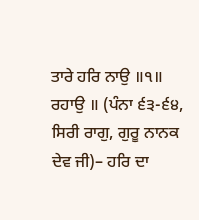ਤਾਰੇ ਹਰਿ ਨਾਉ ॥੧॥ ਰਹਾਉ ॥ (ਪੰਨਾ ੬੩-੬੪, ਸਿਰੀ ਰਾਗੁ, ਗੁਰੂ ਨਾਨਕ ਦੇਵ ਜੀ)– ਹਰਿ ਦਾ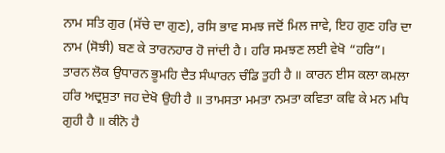ਨਾਮ ਸਤਿ ਗੁਰ (ਸੱਚੇ ਦਾ ਗੁਣ), ਰਸਿ ਭਾਵ ਸਮਝ ਜਦੋਂ ਮਿਲ ਜਾਵੇ, ਇਹ ਗੁਣ ਹਰਿ ਦਾ ਨਾਮ (ਸੋਝੀ) ਬਣ ਕੇ ਤਾਰਨਹਾਰ ਹੋ ਜਾਂਦੀ ਹੈ। ਹਰਿ ਸਮਝਣ ਲਈ ਵੇਖੋ “ਹਰਿ”।
ਤਾਰਨ ਲੋਕ ਉਧਾਰਨ ਭੂਮਹਿ ਦੈਤ ਸੰਘਾਰਨ ਚੰਡਿ ਤੁਹੀ ਹੈ ॥ ਕਾਰਨ ਈਸ ਕਲਾ ਕਮਲਾ ਹਰਿ ਅਦ੍ਰਸੁਤਾ ਜਹ ਦੇਖੋ ਉਹੀ ਹੈ ॥ ਤਾਮਸਤਾ ਮਮਤਾ ਨਮਤਾ ਕਵਿਤਾ ਕਵਿ ਕੇ ਮਨ ਮਧਿ ਗੁਹੀ ਹੈ ॥ ਕੀਨੋ ਹੈ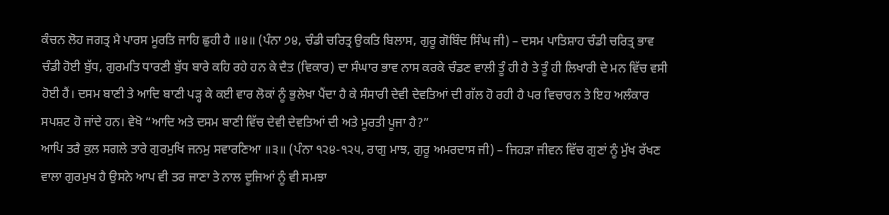ਕੰਚਨ ਲੋਹ ਜਗਤ੍ਰ ਮੈ ਪਾਰਸ ਮੂਰਤਿ ਜਾਹਿ ਛੁਹੀ ਹੈ ॥੪॥ (ਪੰਨਾ ੭੪, ਚੰਡੀ ਚਰਿਤ੍ਰ ਉਕਤਿ ਬਿਲਾਸ, ਗੁਰੂ ਗੋਬਿੰਦ ਸਿੰਘ ਜੀ) – ਦਸਮ ਪਾਤਿਸ਼ਾਹ ਚੰਡੀ ਚਰਿਤ੍ਰ ਭਾਵ ਚੰਡੀ ਹੋਈ ਬੁੱਧ, ਗੁਰਮਤਿ ਧਾਰਣੀ ਬੁੱਧ ਬਾਰੇ ਕਹਿ ਰਹੇ ਹਨ ਕੇ ਦੈਤ (ਵਿਕਾਰ) ਦਾ ਸੰਘਾਰ ਭਾਵ ਨਾਸ ਕਰਕੇ ਚੰਡਣ ਵਾਲੀ ਤੂੰ ਹੀ ਹੈ ਤੇ ਤੂੰ ਹੀ ਲਿਖਾਰੀ ਦੇ ਮਨ ਵਿੱਚ ਵਸੀ ਹੋਈ ਹੈਂ। ਦਸਮ ਬਾਣੀ ਤੇ ਆਦਿ ਬਾਣੀ ਪੜ੍ਹ ਕੇ ਕਈ ਵਾਰ ਲੋਕਾਂ ਨੂੰ ਭੁਲੇਖਾ ਪੈਂਦਾ ਹੈ ਕੇ ਸੰਸਾਰੀ ਦੇਵੀ ਦੇਵਤਿਆਂ ਦੀ ਗੱਲ ਹੋ ਰਹੀ ਹੈ ਪਰ ਵਿਚਾਰਨ ਤੇ ਇਹ ਅਲੰਕਾਰ ਸਪਸ਼ਟ ਹੋ ਜਾਂਦੇ ਹਨ। ਵੇਖੋ “ਆਦਿ ਅਤੇ ਦਸਮ ਬਾਣੀ ਵਿੱਚ ਦੇਵੀ ਦੇਵਤਿਆਂ ਦੀ ਅਤੇ ਮੂਰਤੀ ਪੂਜਾ ਹੈ?”
ਆਪਿ ਤਰੈ ਕੁਲ ਸਗਲੇ ਤਾਰੇ ਗੁਰਮੁਖਿ ਜਨਮੁ ਸਵਾਰਣਿਆ ॥੩॥ (ਪੰਨਾ ੧੨੪-੧੨੫, ਰਾਗੁ ਮਾਝ, ਗੁਰੂ ਅਮਰਦਾਸ ਜੀ) – ਜਿਹੜਾ ਜੀਵਨ ਵਿੱਚ ਗੁਣਾਂ ਨੂੰ ਮੁੱਖ ਰੱਖਣ ਵਾਲਾ ਗੁਰਮੁਖ ਹੈ ਉਸਨੇ ਆਪ ਵੀ ਤਰ ਜਾਣਾ ਤੇ ਨਾਲ ਦੂਜਿਆਂ ਨੂੰ ਵੀ ਸਮਝਾ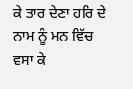ਕੇ ਤਾਰ ਦੇਣਾ ਹਰਿ ਦੇ ਨਾਮ ਨੂੰ ਮਨ ਵਿੱਚ ਵਸਾ ਕੇ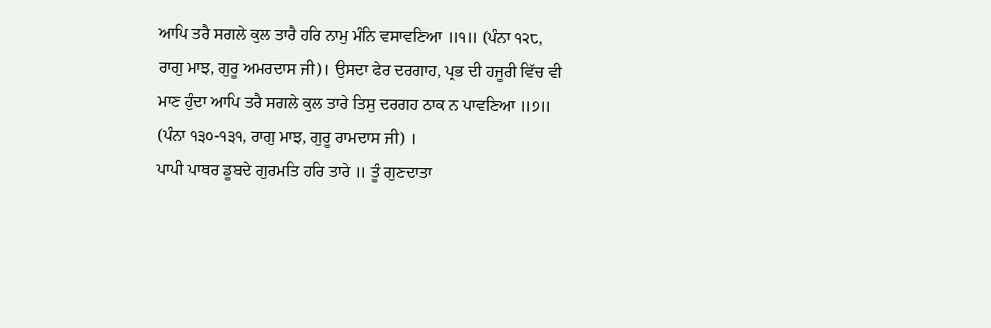ਆਪਿ ਤਰੈ ਸਗਲੇ ਕੁਲ ਤਾਰੈ ਹਰਿ ਨਾਮੁ ਮੰਨਿ ਵਸਾਵਣਿਆ ॥੧॥ (ਪੰਨਾ ੧੨੮, ਰਾਗੁ ਮਾਝ, ਗੁਰੂ ਅਮਰਦਾਸ ਜੀ)। ਉਸਦਾ ਫੇਰ ਦਰਗਾਹ, ਪ੍ਰਭ ਦੀ ਹਜੂਰੀ ਵਿੱਚ ਵੀ ਮਾਣ ਹੁੰਦਾ ਆਪਿ ਤਰੈ ਸਗਲੇ ਕੁਲ ਤਾਰੇ ਤਿਸੁ ਦਰਗਹ ਠਾਕ ਨ ਪਾਵਣਿਆ ॥੭॥ (ਪੰਨਾ ੧੩੦-੧੩੧, ਰਾਗੁ ਮਾਝ, ਗੁਰੂ ਰਾਮਦਾਸ ਜੀ) ।
ਪਾਪੀ ਪਾਥਰ ਡੂਬਦੇ ਗੁਰਮਤਿ ਹਰਿ ਤਾਰੇ ॥ ਤੂੰ ਗੁਣਦਾਤਾ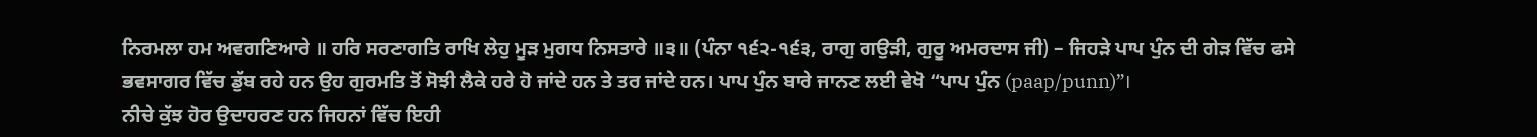ਨਿਰਮਲਾ ਹਮ ਅਵਗਣਿਆਰੇ ॥ ਹਰਿ ਸਰਣਾਗਤਿ ਰਾਖਿ ਲੇਹੁ ਮੂੜ ਮੁਗਧ ਨਿਸਤਾਰੇ ॥੩॥ (ਪੰਨਾ ੧੬੨-੧੬੩, ਰਾਗੁ ਗਉੜੀ, ਗੁਰੂ ਅਮਰਦਾਸ ਜੀ) – ਜਿਹੜੇ ਪਾਪ ਪੁੰਨ ਦੀ ਗੇੜ ਵਿੱਚ ਫਸੇ ਭਵਸਾਗਰ ਵਿੱਚ ਡੁੱਬ ਰਹੇ ਹਨ ਉਹ ਗੁਰਮਤਿ ਤੋਂ ਸੋਝੀ ਲੈਕੇ ਹਰੇ ਹੋ ਜਾਂਦੇ ਹਨ ਤੇ ਤਰ ਜਾਂਦੇ ਹਨ। ਪਾਪ ਪੁੰਨ ਬਾਰੇ ਜਾਨਣ ਲਈ ਵੇਖੋ “ਪਾਪ ਪੁੰਨ (paap/punn)”।
ਨੀਚੇ ਕੁੱਝ ਹੋਰ ਉਦਾਹਰਣ ਹਨ ਜਿਹਨਾਂ ਵਿੱਚ ਇਹੀ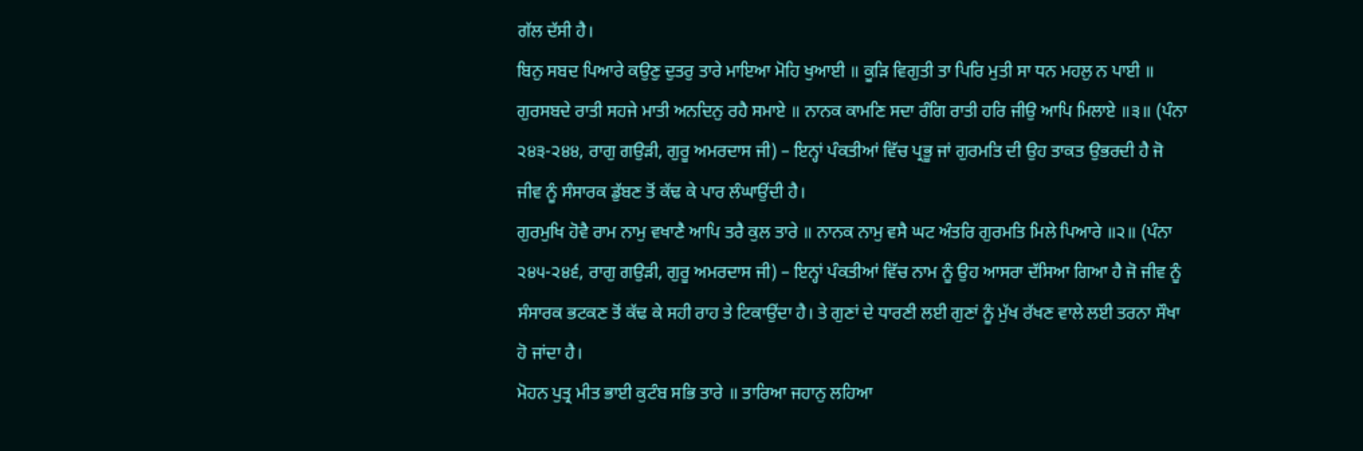ਗੱਲ ਦੱਸੀ ਹੈ।
ਬਿਨੁ ਸਬਦ ਪਿਆਰੇ ਕਉਣੁ ਦੁਤਰੁ ਤਾਰੇ ਮਾਇਆ ਮੋਹਿ ਖੁਆਈ ॥ ਕੂੜਿ ਵਿਗੁਤੀ ਤਾ ਪਿਰਿ ਮੁਤੀ ਸਾ ਧਨ ਮਹਲੁ ਨ ਪਾਈ ॥ ਗੁਰਸਬਦੇ ਰਾਤੀ ਸਹਜੇ ਮਾਤੀ ਅਨਦਿਨੁ ਰਹੈ ਸਮਾਏ ॥ ਨਾਨਕ ਕਾਮਣਿ ਸਦਾ ਰੰਗਿ ਰਾਤੀ ਹਰਿ ਜੀਉ ਆਪਿ ਮਿਲਾਏ ॥੩॥ (ਪੰਨਾ ੨੪੩-੨੪੪, ਰਾਗੁ ਗਉੜੀ, ਗੁਰੂ ਅਮਰਦਾਸ ਜੀ) – ਇਨ੍ਹਾਂ ਪੰਕਤੀਆਂ ਵਿੱਚ ਪ੍ਰਭੂ ਜਾਂ ਗੁਰਮਤਿ ਦੀ ਉਹ ਤਾਕਤ ਉਭਰਦੀ ਹੈ ਜੋ ਜੀਵ ਨੂੰ ਸੰਸਾਰਕ ਡੁੱਬਣ ਤੋਂ ਕੱਢ ਕੇ ਪਾਰ ਲੰਘਾਉਂਦੀ ਹੈ।
ਗੁਰਮੁਖਿ ਹੋਵੈ ਰਾਮ ਨਾਮੁ ਵਖਾਣੈ ਆਪਿ ਤਰੈ ਕੁਲ ਤਾਰੇ ॥ ਨਾਨਕ ਨਾਮੁ ਵਸੈ ਘਟ ਅੰਤਰਿ ਗੁਰਮਤਿ ਮਿਲੇ ਪਿਆਰੇ ॥੨॥ (ਪੰਨਾ ੨੪੫-੨੪੬, ਰਾਗੁ ਗਉੜੀ, ਗੁਰੂ ਅਮਰਦਾਸ ਜੀ) – ਇਨ੍ਹਾਂ ਪੰਕਤੀਆਂ ਵਿੱਚ ਨਾਮ ਨੂੰ ਉਹ ਆਸਰਾ ਦੱਸਿਆ ਗਿਆ ਹੈ ਜੋ ਜੀਵ ਨੂੰ ਸੰਸਾਰਕ ਭਟਕਣ ਤੋਂ ਕੱਢ ਕੇ ਸਹੀ ਰਾਹ ਤੇ ਟਿਕਾਉਂਦਾ ਹੈ। ਤੇ ਗੁਣਾਂ ਦੇ ਧਾਰਣੀ ਲਈ ਗੁਣਾਂ ਨੂੰ ਮੁੱਖ ਰੱਖਣ ਵਾਲੇ ਲਈ ਤਰਨਾ ਸੌਖਾ ਹੋ ਜਾਂਦਾ ਹੈ।
ਮੋਹਨ ਪੁਤ੍ਰ ਮੀਤ ਭਾਈ ਕੁਟੰਬ ਸਭਿ ਤਾਰੇ ॥ ਤਾਰਿਆ ਜਹਾਨੁ ਲਹਿਆ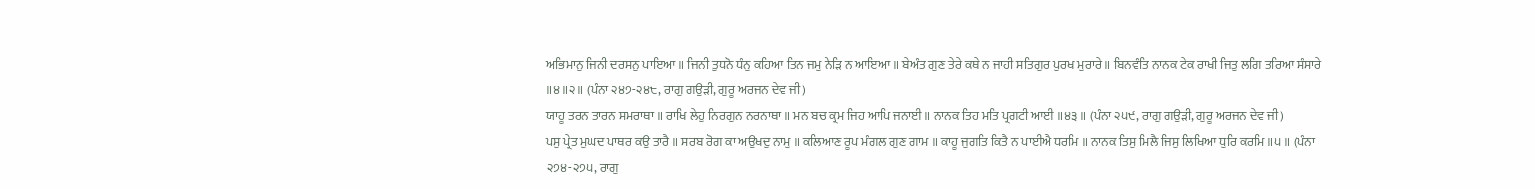ਅਭਿਮਾਨੁ ਜਿਨੀ ਦਰਸਨੁ ਪਾਇਆ ॥ ਜਿਨੀ ਤੁਧਨੋ ਧੰਨੁ ਕਹਿਆ ਤਿਨ ਜਮੁ ਨੇੜਿ ਨ ਆਇਆ ॥ ਬੇਅੰਤ ਗੁਣ ਤੇਰੇ ਕਥੇ ਨ ਜਾਹੀ ਸਤਿਗੁਰ ਪੁਰਖ ਮੁਰਾਰੇ ॥ ਬਿਨਵੰਤਿ ਨਾਨਕ ਟੇਕ ਰਾਖੀ ਜਿਤੁ ਲਗਿ ਤਰਿਆ ਸੰਸਾਰੇ ॥੪॥੨॥ (ਪੰਨਾ ੨੪੭-੨੪੮, ਰਾਗੁ ਗਉੜੀ, ਗੁਰੂ ਅਰਜਨ ਦੇਵ ਜੀ)
ਯਾਹੂ ਤਰਨ ਤਾਰਨ ਸਮਰਾਥਾ ॥ ਰਾਖਿ ਲੇਹੁ ਨਿਰਗੁਨ ਨਰਨਾਥਾ ॥ ਮਨ ਬਚ ਕ੍ਰਮ ਜਿਹ ਆਪਿ ਜਨਾਈ ॥ ਨਾਨਕ ਤਿਹ ਮਤਿ ਪ੍ਰਗਟੀ ਆਈ ॥੪੩॥ (ਪੰਨਾ ੨੫੯, ਰਾਗੁ ਗਉੜੀ, ਗੁਰੂ ਅਰਜਨ ਦੇਵ ਜੀ)
ਪਸੁ ਪ੍ਰੇਤ ਮੁਘਦ ਪਾਥਰ ਕਉ ਤਾਰੈ ॥ ਸਰਬ ਰੋਗ ਕਾ ਅਉਖਦੁ ਨਾਮੁ ॥ ਕਲਿਆਣ ਰੂਪ ਮੰਗਲ ਗੁਣ ਗਾਮ ॥ ਕਾਹੂ ਜੁਗਤਿ ਕਿਤੈ ਨ ਪਾਈਐ ਧਰਮਿ ॥ ਨਾਨਕ ਤਿਸੁ ਮਿਲੈ ਜਿਸੁ ਲਿਖਿਆ ਧੁਰਿ ਕਰਮਿ ॥੫॥ (ਪੰਨਾ ੨੭੪-੨੭੫, ਰਾਗੁ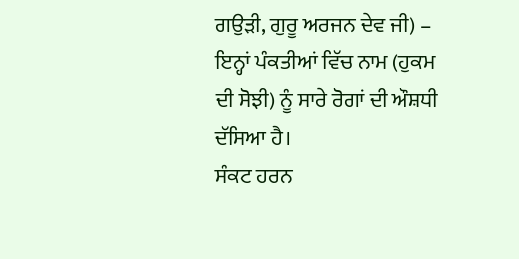ਗਉੜੀ, ਗੁਰੂ ਅਰਜਨ ਦੇਵ ਜੀ) – ਇਨ੍ਹਾਂ ਪੰਕਤੀਆਂ ਵਿੱਚ ਨਾਮ (ਹੁਕਮ ਦੀ ਸੋਝੀ) ਨੂੰ ਸਾਰੇ ਰੋਗਾਂ ਦੀ ਔਸ਼ਧੀ ਦੱਸਿਆ ਹੈ।
ਸੰਕਟ ਹਰਨ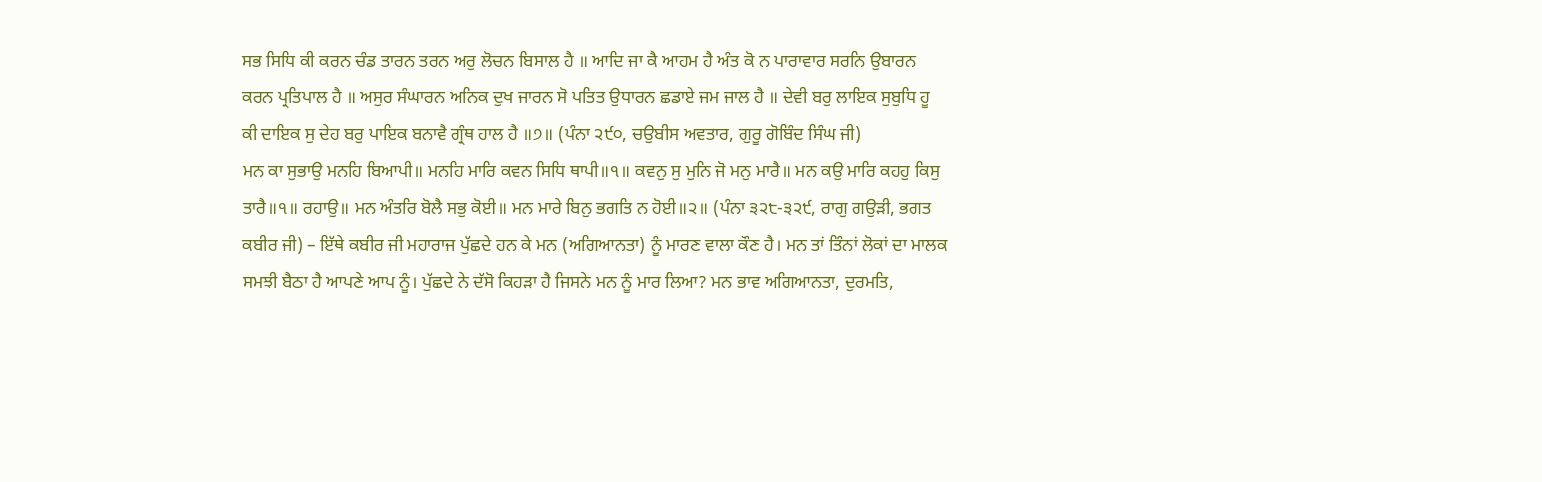ਸਭ ਸਿਧਿ ਕੀ ਕਰਨ ਚੰਡ ਤਾਰਨ ਤਰਨ ਅਰੁ ਲੋਚਨ ਬਿਸਾਲ ਹੈ ॥ ਆਦਿ ਜਾ ਕੈ ਆਹਮ ਹੈ ਅੰਤ ਕੋ ਨ ਪਾਰਾਵਾਰ ਸਰਨਿ ਉਬਾਰਨ ਕਰਨ ਪ੍ਰਤਿਪਾਲ ਹੈ ॥ ਅਸੁਰ ਸੰਘਾਰਨ ਅਨਿਕ ਦੁਖ ਜਾਰਨ ਸੋ ਪਤਿਤ ਉਧਾਰਨ ਛਡਾਏ ਜਮ ਜਾਲ ਹੈ ॥ ਦੇਵੀ ਬਰੁ ਲਾਇਕ ਸੁਬੁਧਿ ਹੂ ਕੀ ਦਾਇਕ ਸੁ ਦੇਹ ਬਰੁ ਪਾਇਕ ਬਨਾਵੈ ਗ੍ਰੰਥ ਹਾਲ ਹੈ ॥੭॥ (ਪੰਨਾ ੨੯੦, ਚਉਬੀਸ ਅਵਤਾਰ, ਗੁਰੂ ਗੋਬਿੰਦ ਸਿੰਘ ਜੀ)
ਮਨ ਕਾ ਸੁਭਾਉ ਮਨਹਿ ਬਿਆਪੀ॥ ਮਨਹਿ ਮਾਰਿ ਕਵਨ ਸਿਧਿ ਥਾਪੀ॥੧॥ ਕਵਨੁ ਸੁ ਮੁਨਿ ਜੋ ਮਨੁ ਮਾਰੈ॥ ਮਨ ਕਉ ਮਾਰਿ ਕਹਹੁ ਕਿਸੁ ਤਾਰੈ॥੧॥ ਰਹਾਉ॥ ਮਨ ਅੰਤਰਿ ਬੋਲੈ ਸਭੁ ਕੋਈ॥ ਮਨ ਮਾਰੇ ਬਿਨੁ ਭਗਤਿ ਨ ਹੋਈ॥੨॥ (ਪੰਨਾ ੩੨੮-੩੨੯, ਰਾਗੁ ਗਉੜੀ, ਭਗਤ ਕਬੀਰ ਜੀ) – ਇੱਥੇ ਕਬੀਰ ਜੀ ਮਹਾਰਾਜ ਪੁੱਛਦੇ ਹਨ ਕੇ ਮਨ (ਅਗਿਆਨਤਾ) ਨੂੰ ਮਾਰਣ ਵਾਲਾ ਕੌਣ ਹੈ। ਮਨ ਤਾਂ ਤਿੰਨਾਂ ਲੋਕਾਂ ਦਾ ਮਾਲਕ ਸਮਝੀ ਬੈਠਾ ਹੈ ਆਪਣੇ ਆਪ ਨੂੰ। ਪੁੱਛਦੇ ਨੇ ਦੱਸੋ ਕਿਹੜਾ ਹੈ ਜਿਸਨੇ ਮਨ ਨੂੰ ਮਾਰ ਲਿਆ? ਮਨ ਭਾਵ ਅਗਿਆਨਤਾ, ਦੁਰਮਤਿ,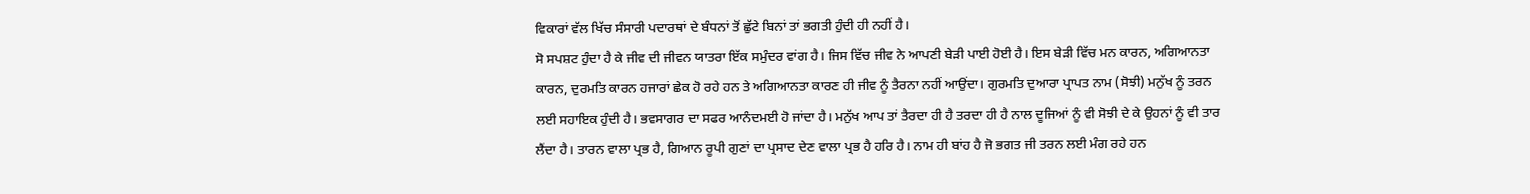ਵਿਕਾਰਾਂ ਵੱਲ ਖਿੱਚ ਸੰਸਾਰੀ ਪਦਾਰਥਾਂ ਦੇ ਬੰਧਨਾਂ ਤੋਂ ਛੁੱਟੇ ਬਿਨਾਂ ਤਾਂ ਭਗਤੀ ਹੁੰਦੀ ਹੀ ਨਹੀਂ ਹੈ।
ਸੋ ਸਪਸ਼ਟ ਹੁੰਦਾ ਹੈ ਕੇ ਜੀਵ ਦੀ ਜੀਵਨ ਯਾਤਰਾ ਇੱਕ ਸਮੁੰਦਰ ਵਾਂਗ ਹੈ। ਜਿਸ ਵਿੱਚ ਜੀਵ ਨੇ ਆਪਣੀ ਬੇੜੀ ਪਾਈ ਹੋਈ ਹੈ। ਇਸ ਬੇੜੀ ਵਿੱਚ ਮਨ ਕਾਰਨ, ਅਗਿਆਨਤਾ ਕਾਰਨ, ਦੁਰਮਤਿ ਕਾਰਨ ਹਜਾਰਾਂ ਛੇਕ ਹੋ ਰਹੇ ਹਨ ਤੇ ਅਗਿਆਨਤਾ ਕਾਰਣ ਹੀ ਜੀਵ ਨੂੰ ਤੈਰਨਾ ਨਹੀਂ ਆਉਂਦਾ। ਗੁਰਮਤਿ ਦੁਆਰਾ ਪ੍ਰਾਪਤ ਨਾਮ (ਸੋਝੀ) ਮਨੁੱਖ ਨੂੰ ਤਰਨ ਲਈ ਸਹਾਇਕ ਹੁੰਦੀ ਹੈ। ਭਵਸਾਗਰ ਦਾ ਸਫਰ ਆਨੰਦਮਈ ਹੋ ਜਾਂਦਾ ਹੈ। ਮਨੁੱਖ ਆਪ ਤਾਂ ਤੈਰਦਾ ਹੀ ਹੈ ਤਰਦਾ ਹੀ ਹੈ ਨਾਲ ਦੂਜਿਆਂ ਨੂੰ ਵੀ ਸੋਝੀ ਦੇ ਕੇ ਉਹਨਾਂ ਨੂੰ ਵੀ ਤਾਰ ਲੈਂਦਾ ਹੈ। ਤਾਰਨ ਵਾਲਾ ਪ੍ਰਭ ਹੈ, ਗਿਆਨ ਰੂਪੀ ਗੁਣਾਂ ਦਾ ਪ੍ਰਸਾਦ ਦੇਣ ਵਾਲਾ ਪ੍ਰਭ ਹੈ ਹਰਿ ਹੈ। ਨਾਮ ਹੀ ਬਾਂਹ ਹੈ ਜੋ ਭਗਤ ਜੀ ਤਰਨ ਲਈ ਮੰਗ ਰਹੇ ਹਨ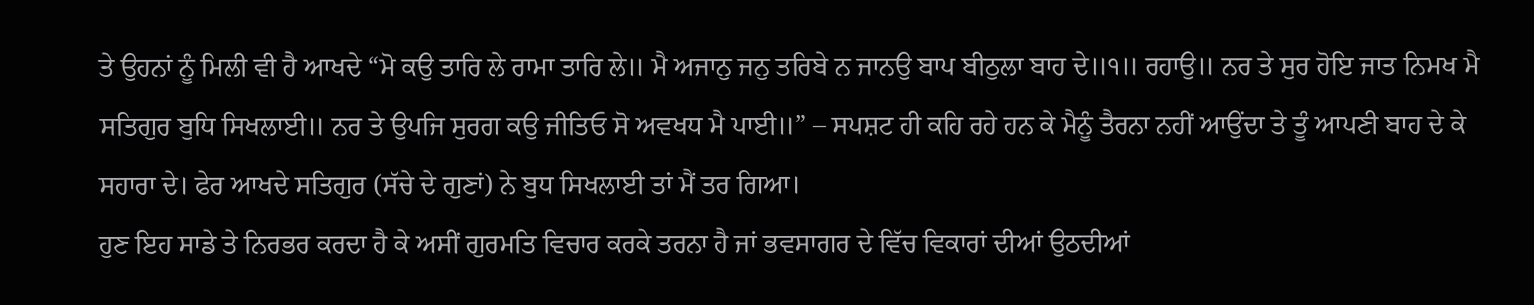ਤੇ ਉਹਨਾਂ ਨੂੰ ਮਿਲੀ ਵੀ ਹੈ ਆਖਦੇ “ਮੋ ਕਉ ਤਾਰਿ ਲੇ ਰਾਮਾ ਤਾਰਿ ਲੇ॥ ਮੈ ਅਜਾਨੁ ਜਨੁ ਤਰਿਬੇ ਨ ਜਾਨਉ ਬਾਪ ਬੀਠੁਲਾ ਬਾਹ ਦੇ॥੧॥ ਰਹਾਉ॥ ਨਰ ਤੇ ਸੁਰ ਹੋਇ ਜਾਤ ਨਿਮਖ ਮੈ ਸਤਿਗੁਰ ਬੁਧਿ ਸਿਖਲਾਈ॥ ਨਰ ਤੇ ਉਪਜਿ ਸੁਰਗ ਕਉ ਜੀਤਿਓ ਸੋ ਅਵਖਧ ਮੈ ਪਾਈ॥” – ਸਪਸ਼ਟ ਹੀ ਕਹਿ ਰਹੇ ਹਨ ਕੇ ਮੈਨੂੰ ਤੈਰਨਾ ਨਹੀਂ ਆਉਂਦਾ ਤੇ ਤੂੰ ਆਪਣੀ ਬਾਹ ਦੇ ਕੇ ਸਹਾਰਾ ਦੇ। ਫੇਰ ਆਖਦੇ ਸਤਿਗੁਰ (ਸੱਚੇ ਦੇ ਗੁਣਾਂ) ਨੇ ਬੁਧ ਸਿਖਲਾਈ ਤਾਂ ਮੈਂ ਤਰ ਗਿਆ।
ਹੁਣ ਇਹ ਸਾਡੇ ਤੇ ਨਿਰਭਰ ਕਰਦਾ ਹੈ ਕੇ ਅਸੀਂ ਗੁਰਮਤਿ ਵਿਚਾਰ ਕਰਕੇ ਤਰਨਾ ਹੈ ਜਾਂ ਭਵਸਾਗਰ ਦੇ ਵਿੱਚ ਵਿਕਾਰਾਂ ਦੀਆਂ ਉਠਦੀਆਂ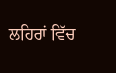ਲਹਿਰਾਂ ਵਿੱਚ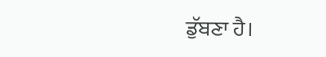ਡੁੱਬਣਾ ਹੈ।